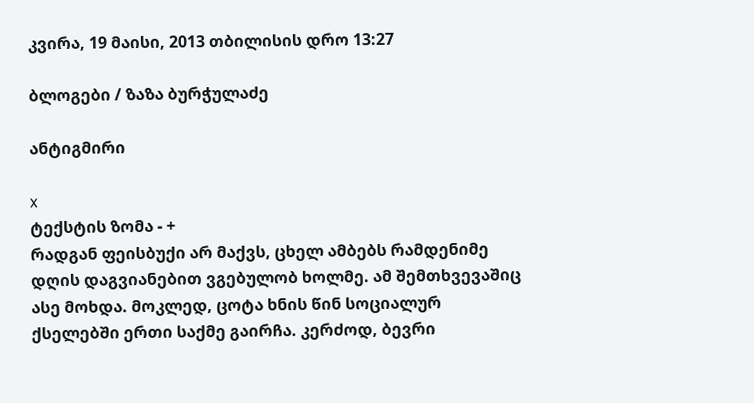კვირა, 19 მაისი, 2013 თბილისის დრო 13:27

ბლოგები / ზაზა ბურჭულაძე

ანტიგმირი

x
ტექსტის ზომა - +
რადგან ფეისბუქი არ მაქვს, ცხელ ამბებს რამდენიმე დღის დაგვიანებით ვგებულობ ხოლმე. ამ შემთხვევაშიც ასე მოხდა. მოკლედ, ცოტა ხნის წინ სოციალურ ქსელებში ერთი საქმე გაირჩა. კერძოდ, ბევრი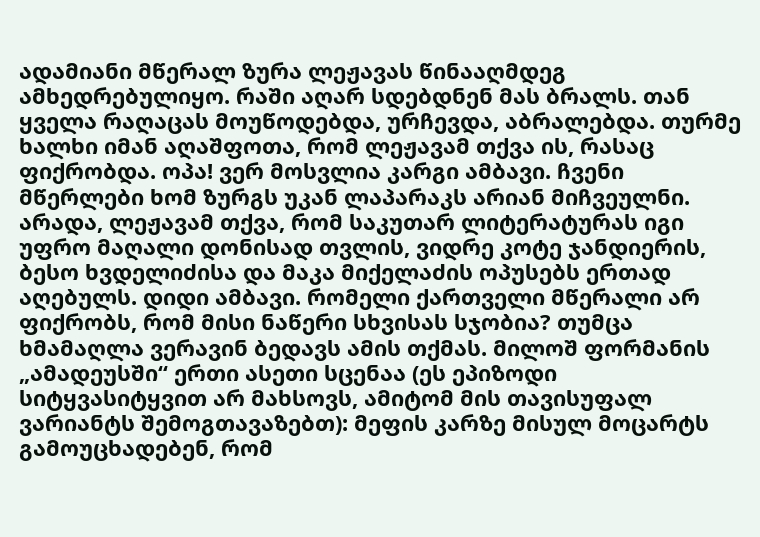ადამიანი მწერალ ზურა ლეჟავას წინააღმდეგ ამხედრებულიყო. რაში აღარ სდებდნენ მას ბრალს. თან ყველა რაღაცას მოუწოდებდა, ურჩევდა, აბრალებდა. თურმე ხალხი იმან აღაშფოთა, რომ ლეჟავამ თქვა ის, რასაც ფიქრობდა. ოპა! ვერ მოსვლია კარგი ამბავი. ჩვენი მწერლები ხომ ზურგს უკან ლაპარაკს არიან მიჩვეულნი. არადა, ლეჟავამ თქვა, რომ საკუთარ ლიტერატურას იგი უფრო მაღალი დონისად თვლის, ვიდრე კოტე ჯანდიერის, ბესო ხვდელიძისა და მაკა მიქელაძის ოპუსებს ერთად აღებულს. დიდი ამბავი. რომელი ქართველი მწერალი არ ფიქრობს, რომ მისი ნაწერი სხვისას სჯობია? თუმცა ხმამაღლა ვერავინ ბედავს ამის თქმას. მილოშ ფორმანის „ამადეუსში“ ერთი ასეთი სცენაა (ეს ეპიზოდი სიტყვასიტყვით არ მახსოვს, ამიტომ მის თავისუფალ ვარიანტს შემოგთავაზებთ): მეფის კარზე მისულ მოცარტს გამოუცხადებენ, რომ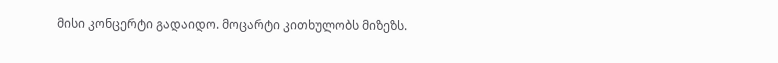მისი კონცერტი გადაიდო. მოცარტი კითხულობს მიზეზს.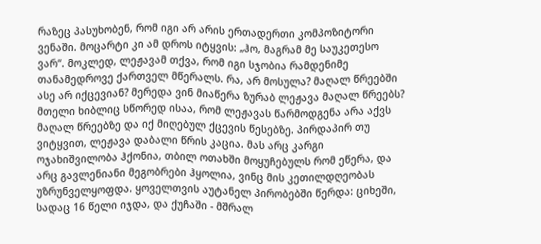რაზეც პასუხობენ, რომ იგი არ არის ერთადერთი კომპოზიტორი ვენაში. მოცარტი კი ამ დროს იტყვის: „ჰო, მაგრამ მე საუკეთესო ვარ“. მოკლედ, ლეჟავამ თქვა, რომ იგი სჯობია რამდენიმე თანამედროვე ქართველ მწერალს. რა, არ მოსულა? მაღალ წრეებში ასე არ იქცევიან? მერედა ვინ მიაწერა ზურაბ ლეჟავა მაღალ წრეებს? მთელი ხიბლიც სწორედ ისაა, რომ ლეჟავას წარმოდგენა არა აქვს მაღალ წრეებზე და იქ მიღებულ ქცევის წესებზე. პირდაპირ თუ ვიტყვით, ლეჟავა დაბალი წრის კაცია. მას არც კარგი ოჯახიშვილობა ჰქონია, თბილ ოთახში მოყუჩებულს რომ ეწერა, და არც გავლენიანი მეგობრები ჰყოლია, ვინც მის კეთილდღეობას უზრუნველყოფდა. ყოველთვის აუტანელ პირობებში წერდა: ციხეში, სადაც 16 წელი იჯდა, და ქუჩაში - მშრალ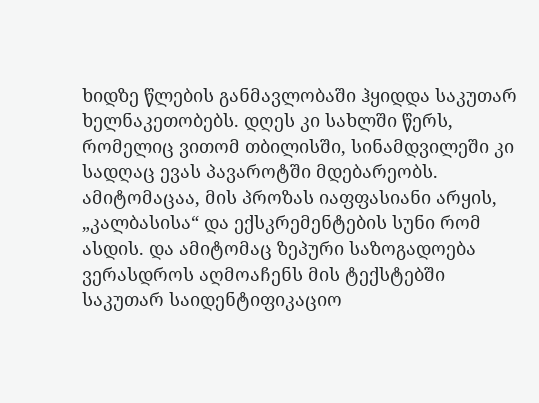ხიდზე წლების განმავლობაში ჰყიდდა საკუთარ ხელნაკეთობებს. დღეს კი სახლში წერს, რომელიც ვითომ თბილისში, სინამდვილეში კი სადღაც ევას პავაროტში მდებარეობს. ამიტომაცაა, მის პროზას იაფფასიანი არყის, „კალბასისა“ და ექსკრემენტების სუნი რომ ასდის. და ამიტომაც ზეპური საზოგადოება ვერასდროს აღმოაჩენს მის ტექსტებში საკუთარ საიდენტიფიკაციო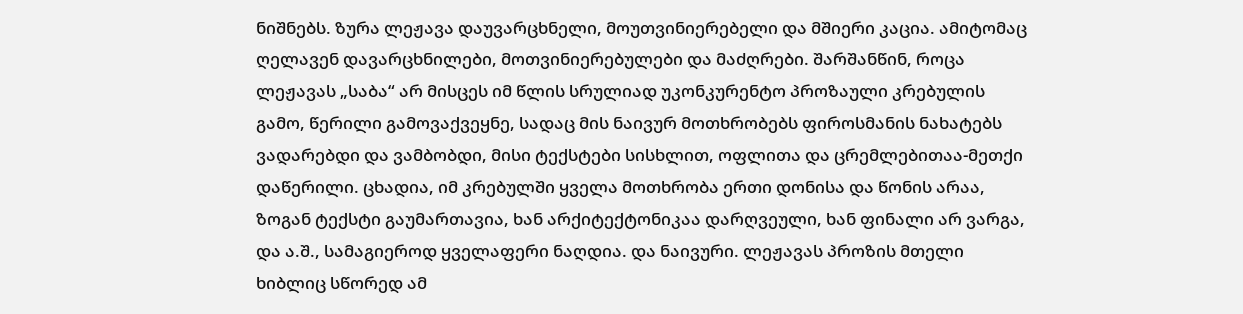ნიშნებს. ზურა ლეჟავა დაუვარცხნელი, მოუთვინიერებელი და მშიერი კაცია. ამიტომაც ღელავენ დავარცხნილები, მოთვინიერებულები და მაძღრები. შარშანწინ, როცა ლეჟავას „საბა“ არ მისცეს იმ წლის სრულიად უკონკურენტო პროზაული კრებულის გამო, წერილი გამოვაქვეყნე, სადაც მის ნაივურ მოთხრობებს ფიროსმანის ნახატებს ვადარებდი და ვამბობდი, მისი ტექსტები სისხლით, ოფლითა და ცრემლებითაა-მეთქი დაწერილი. ცხადია, იმ კრებულში ყველა მოთხრობა ერთი დონისა და წონის არაა, ზოგან ტექსტი გაუმართავია, ხან არქიტექტონიკაა დარღვეული, ხან ფინალი არ ვარგა, და ა.შ., სამაგიეროდ ყველაფერი ნაღდია. და ნაივური. ლეჟავას პროზის მთელი ხიბლიც სწორედ ამ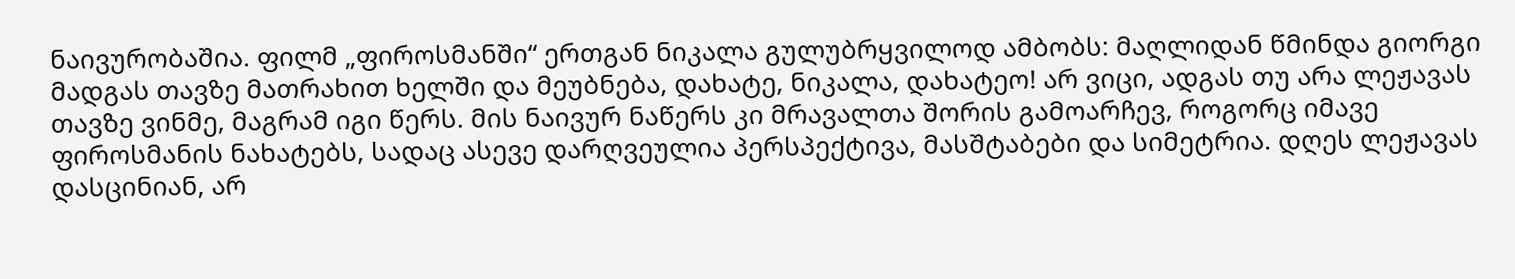ნაივურობაშია. ფილმ „ფიროსმანში“ ერთგან ნიკალა გულუბრყვილოდ ამბობს: მაღლიდან წმინდა გიორგი მადგას თავზე მათრახით ხელში და მეუბნება, დახატე, ნიკალა, დახატეო! არ ვიცი, ადგას თუ არა ლეჟავას თავზე ვინმე, მაგრამ იგი წერს. მის ნაივურ ნაწერს კი მრავალთა შორის გამოარჩევ, როგორც იმავე ფიროსმანის ნახატებს, სადაც ასევე დარღვეულია პერსპექტივა, მასშტაბები და სიმეტრია. დღეს ლეჟავას დასცინიან, არ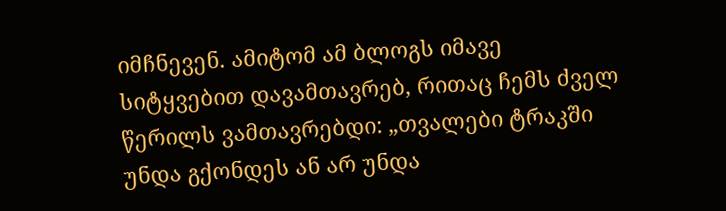იმჩნევენ. ამიტომ ამ ბლოგს იმავე სიტყვებით დავამთავრებ, რითაც ჩემს ძველ წერილს ვამთავრებდი: „თვალები ტრაკში უნდა გქონდეს ან არ უნდა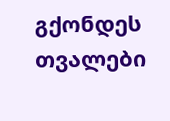გქონდეს თვალები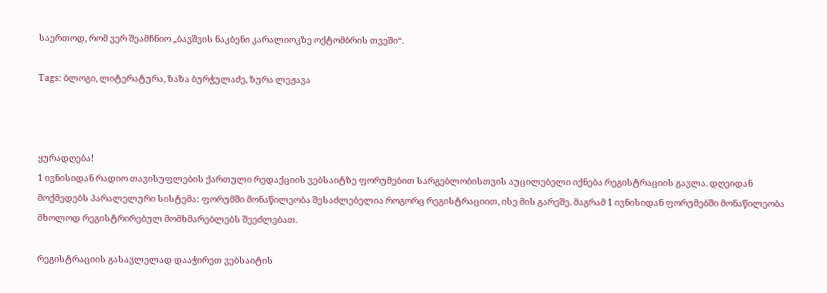საერთოდ, რომ ვერ შეამჩნიო „ბავშვის ნაკბენი კარალიოკზე ოქტომბრის თვეში“.

Tags: ბლოგი, ლიტერატურა, ზაზა ბურჭულაძე, ზურა ლეჟავა



ყურადღება!
1 ივნისიდან რადიო თავისუფლების ქართული რედაქციის ვებსაიტზე ფორუმებით სარგებლობისთვის აუცილებელი იქნება რეგისტრაციის გავლა. დღეიდან მოქმედებს პარალელური სისტემა: ფორუმში მონაწილეობა შესაძლებელია როგორც რეგისტრაციით, ისე მის გარეშე. მაგრამ 1 ივნისიდან ფორუმებში მონაწილეობა მხოლოდ რეგისტრირებულ მომხმარებლებს შეეძლებათ.

რეგისტრაციის გასავლელად დააჭირეთ ვებსაიტის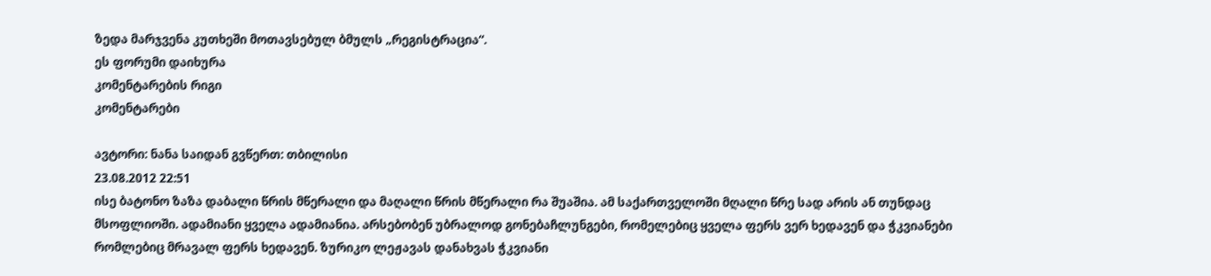ზედა მარჯვენა კუთხეში მოთავსებულ ბმულს „რეგისტრაცია“.
ეს ფორუმი დაიხურა
კომენტარების რიგი
კომენტარები

ავტორი: ნანა საიდან გვწერთ: თბილისი
23.08.2012 22:51
ისე ბატონო ზაზა დაბალი წრის მწერალი და მაღალი წრის მწერალი რა შუაშია. ამ საქართველოში მღალი წრე სად არის ან თუნდაც მსოფლიოში. ადამიანი ყველა ადამიანია. არსებობენ უბრალოდ გონებაჩლუნგები, რომელებიც ყველა ფერს ვერ ხედავენ და ჭკვიანები რომლებიც მრავალ ფერს ხედავენ. ზურიკო ლეჟავას დანახვას ჭკვიანი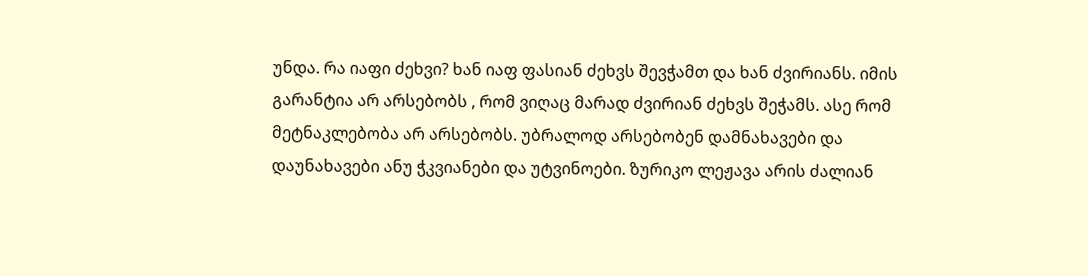უნდა. რა იაფი ძეხვი? ხან იაფ ფასიან ძეხვს შევჭამთ და ხან ძვირიანს. იმის გარანტია არ არსებობს , რომ ვიღაც მარად ძვირიან ძეხვს შეჭამს. ასე რომ მეტნაკლებობა არ არსებობს. უბრალოდ არსებობენ დამნახავები და დაუნახავები ანუ ჭკვიანები და უტვინოები. ზურიკო ლეჟავა არის ძალიან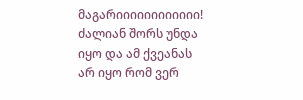მაგარიიიიიიიიიიიი! ძალიან შორს უნდა იყო და ამ ქვეანას არ იყო რომ ვერ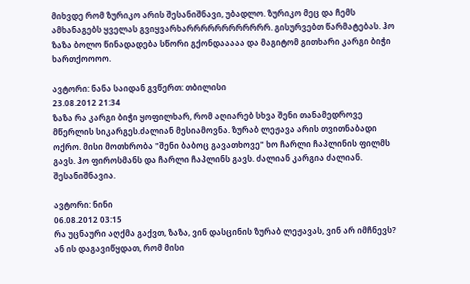მიხვდე რომ ზურიკო არის შესანიშნავი, უბადლო. ზურიკო მეც და ჩემს ამხანაგებს ყველას გვიყვარხარრრრრრრრრრრრ. გისურვებთ წარმატებას. ჰო ზაზა ბოლო წინადადება სწორი გქონდააააა და მაგიტომ გითხარი კარგი ბიჭი ხართქოოოო.

ავტორი: ნანა საიდან გვწერთ: თბილისი
23.08.2012 21:34
ზაზა რა კარგი ბიჭი ყოფილხარ, რომ აღიარებ სხვა შენი თანამედროვე მწერლის სიკარგეს.ძალიან მესიამოვნა. ზურაბ ლეჟავა არის თვითნაბადი ოქრო. მისი მოთხრობა "შენი ბაბოც გავათხოვე" ხო ჩარლი ჩაპლინის ფილმს გავს. ჰო ფიროსმანს და ჩარლი ჩაპლინს გავს. ძალიან კარგია ძალიან. შესანიშნავია.

ავტორი: ნინი
06.08.2012 03:15
რა უცნაური აღქმა გაქვთ, ზაზა, ვინ დასცინის ზურაბ ლეჟავას, ვინ არ იმჩნევს?
ან ის დაგავიწყდათ, რომ მისი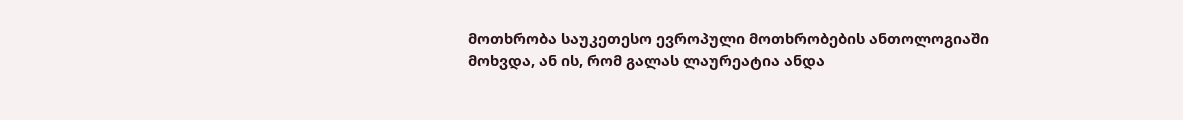მოთხრობა საუკეთესო ევროპული მოთხრობების ანთოლოგიაში მოხვდა, ან ის, რომ გალას ლაურეატია ანდა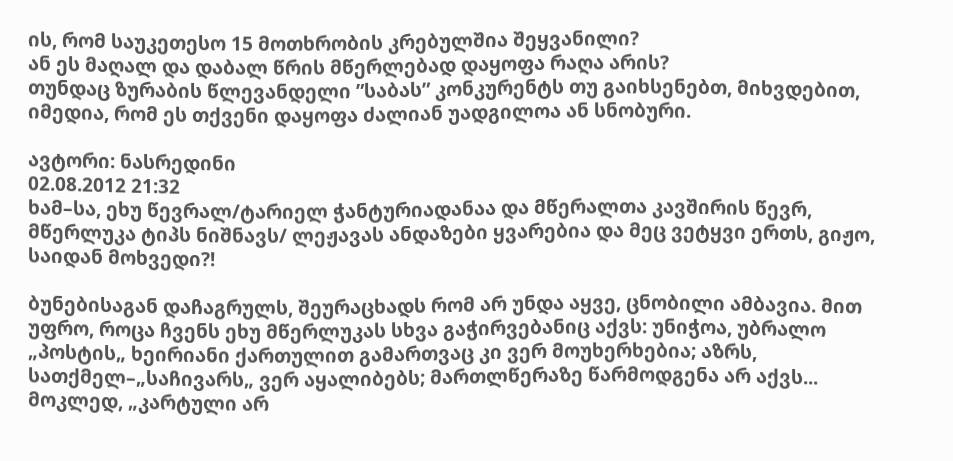ის, რომ საუკეთესო 15 მოთხრობის კრებულშია შეყვანილი?
ან ეს მაღალ და დაბალ წრის მწერლებად დაყოფა რაღა არის?
თუნდაც ზურაბის წლევანდელი ”საბას” კონკურენტს თუ გაიხსენებთ, მიხვდებით, იმედია, რომ ეს თქვენი დაყოფა ძალიან უადგილოა ან სნობური.

ავტორი: ნასრედინი
02.08.2012 21:32
ხამ–სა, ეხუ წევრალ/ტარიელ ჭანტურიადანაა და მწერალთა კავშირის წევრ, მწერლუკა ტიპს ნიშნავს/ ლეჟავას ანდაზები ყვარებია და მეც ვეტყვი ერთს, გიჟო, საიდან მოხვედი?!

ბუნებისაგან დაჩაგრულს, შეურაცხადს რომ არ უნდა აყვე, ცნობილი ამბავია. მით უფრო, როცა ჩვენს ეხუ მწერლუკას სხვა გაჭირვებანიც აქვს: უნიჭოა, უბრალო „პოსტის„ ხეირიანი ქართულით გამართვაც კი ვერ მოუხერხებია; აზრს, სათქმელ–„საჩივარს„ ვერ აყალიბებს; მართლწერაზე წარმოდგენა არ აქვს... მოკლედ, „კარტული არ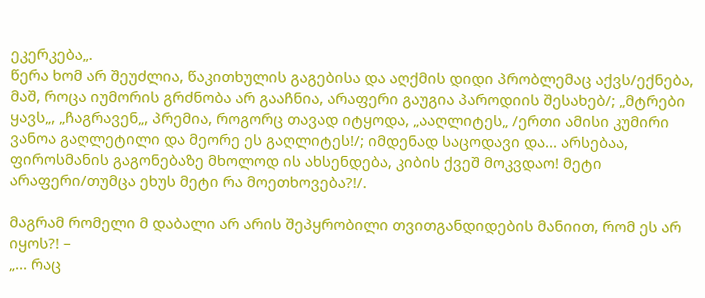ეკერკება„.
წერა ხომ არ შეუძლია, წაკითხულის გაგებისა და აღქმის დიდი პრობლემაც აქვს/ექნება, მაშ, როცა იუმორის გრძნობა არ გააჩნია, არაფერი გაუგია პაროდიის შესახებ/; „მტრები ყავს„, „ჩაგრავენ„, პრემია, როგორც თავად იტყოდა, „ააღლიტეს„ /ერთი ამისი კუმირი ვანოა გაღლეტილი და მეორე ეს გაღლიტეს!/; იმდენად საცოდავი და... არსებაა, ფიროსმანის გაგონებაზე მხოლოდ ის ახსენდება, კიბის ქვეშ მოკვდაო! მეტი არაფერი/თუმცა ეხუს მეტი რა მოეთხოვება?!/.

მაგრამ რომელი მ დაბალი არ არის შეპყრობილი თვითგანდიდების მანიით, რომ ეს არ იყოს?! –
„... რაც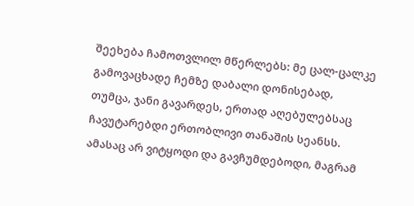შეეხება ჩამოთვლილ მწერლებს: მე ცალ-ცალკე გამოვაცხადე ჩემზე დაბალი დონისებად, თუმცა, ჯანი გავარდეს, ერთად აღებულებსაც ჩავუტარებდი ერთობლივი თანაშის სეანსს. ამასაც არ ვიტყოდი და გავჩუმდებოდი, მაგრამ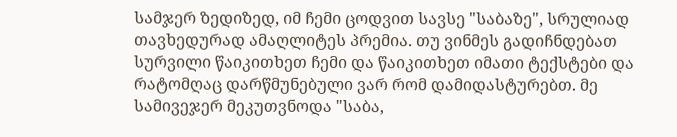სამჯერ ზედიზედ, იმ ჩემი ცოდვით სავსე "საბაზე", სრულიად თავხედურად ამაღლიტეს პრემია. თუ ვინმეს გადიჩნდებათ სურვილი წაიკითხეთ ჩემი და წაიკითხეთ იმათი ტექსტები და რატომღაც დარწმუნებული ვარ რომ დამიდასტურებთ. მე სამივეჯერ მეკუთვნოდა "საბა,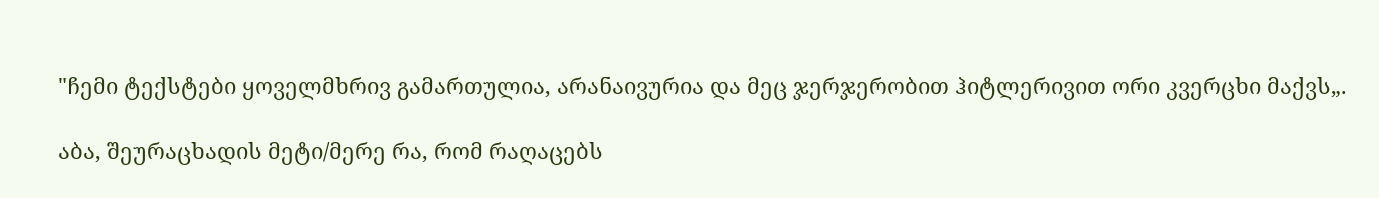"ჩემი ტექსტები ყოველმხრივ გამართულია, არანაივურია და მეც ჯერჯერობით ჰიტლერივით ორი კვერცხი მაქვს„.

აბა, შეურაცხადის მეტი/მერე რა, რომ რაღაცებს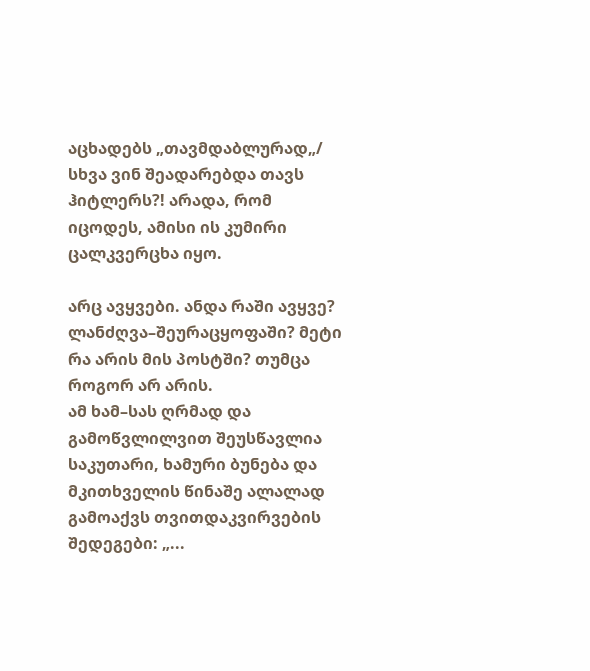აცხადებს „თავმდაბლურად„/ სხვა ვინ შეადარებდა თავს ჰიტლერს?! არადა, რომ იცოდეს, ამისი ის კუმირი ცალკვერცხა იყო.

არც ავყვები. ანდა რაში ავყვე? ლანძღვა–შეურაცყოფაში? მეტი რა არის მის პოსტში? თუმცა როგორ არ არის.
ამ ხამ–სას ღრმად და გამოწვლილვით შეუსწავლია საკუთარი, ხამური ბუნება და მკითხველის წინაშე ალალად გამოაქვს თვითდაკვირვების შედეგები: „...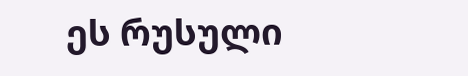ეს რუსული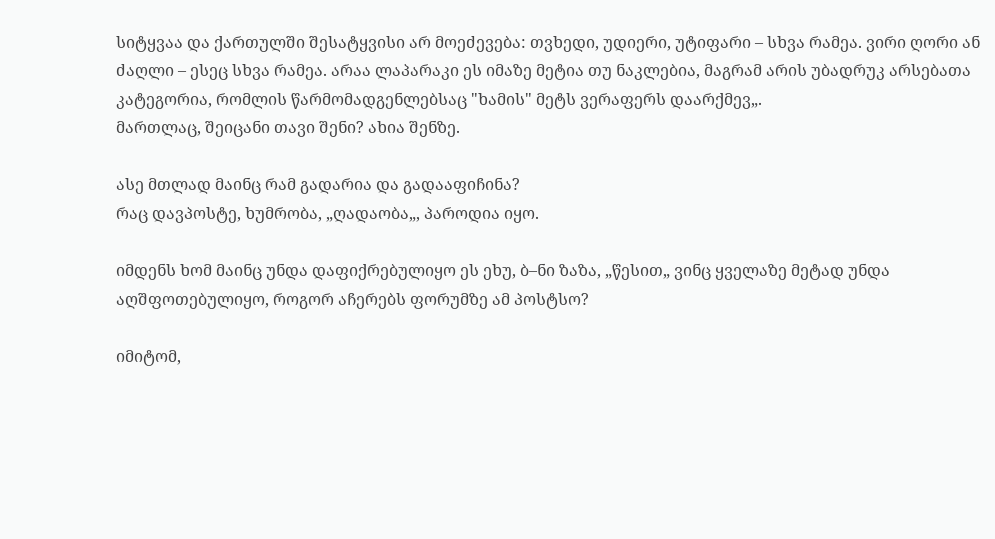სიტყვაა და ქართულში შესატყვისი არ მოეძევება: თვხედი, უდიერი, უტიფარი – სხვა რამეა. ვირი ღორი ან ძაღლი – ესეც სხვა რამეა. არაა ლაპარაკი ეს იმაზე მეტია თუ ნაკლებია, მაგრამ არის უბადრუკ არსებათა კატეგორია, რომლის წარმომადგენლებსაც "ხამის" მეტს ვერაფერს დაარქმევ„.
მართლაც, შეიცანი თავი შენი? ახია შენზე.

ასე მთლად მაინც რამ გადარია და გადააფიჩინა?
რაც დავპოსტე, ხუმრობა, „ღადაობა„, პაროდია იყო.

იმდენს ხომ მაინც უნდა დაფიქრებულიყო ეს ეხუ, ბ–ნი ზაზა, „წესით„ ვინც ყველაზე მეტად უნდა აღშფოთებულიყო, როგორ აჩერებს ფორუმზე ამ პოსტსო?

იმიტომ,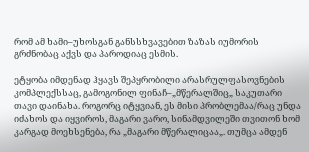რომ ამ ხამი–უხოსგან განსსხვავებით ზაზას იუმორის გრძნობაც აქვს და პაროდიაც ესმის.

ეტყობა იმდენად ჰყავს შეპყრობილი არასრულფასოვნების კომპლექსსაც, გამოგონილ ფინაჩ–„მწერალშიც„ საკუთარი თავი დაინახა. როგორც იტყვიან, ეს მისი პრობლემაა/რაც უნდა იძახოს და იყვიროს, მაგარი ვარო, სინამდვილეში თვითონ ხომ კარგად მოეხსენება, რა „მაგარი მწერალიცაა„. თუმცა ამდენ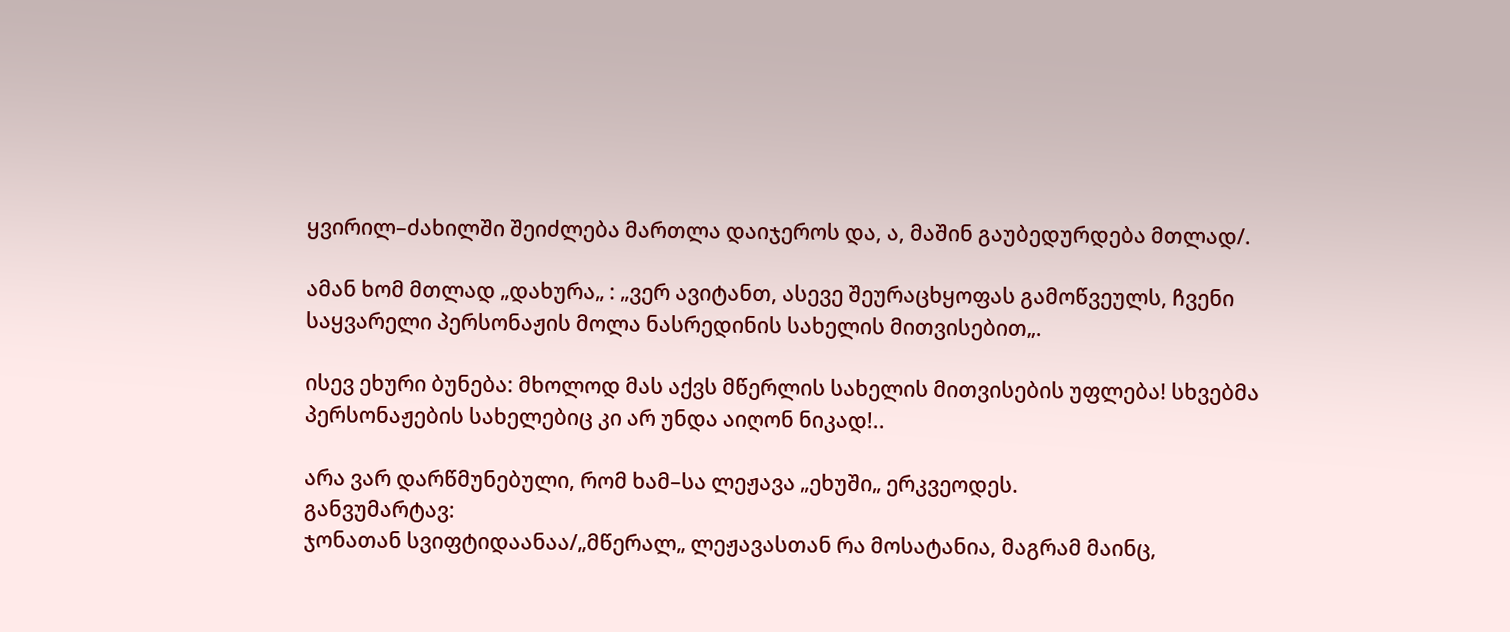ყვირილ–ძახილში შეიძლება მართლა დაიჯეროს და, ა, მაშინ გაუბედურდება მთლად/.

ამან ხომ მთლად „დახურა„ : „ვერ ავიტანთ, ასევე შეურაცხყოფას გამოწვეულს, ჩვენი საყვარელი პერსონაჟის მოლა ნასრედინის სახელის მითვისებით„.

ისევ ეხური ბუნება: მხოლოდ მას აქვს მწერლის სახელის მითვისების უფლება! სხვებმა პერსონაჟების სახელებიც კი არ უნდა აიღონ ნიკად!..

არა ვარ დარწმუნებული, რომ ხამ–სა ლეჟავა „ეხუში„ ერკვეოდეს.
განვუმარტავ:
ჯონათან სვიფტიდაანაა/„მწერალ„ ლეჟავასთან რა მოსატანია, მაგრამ მაინც,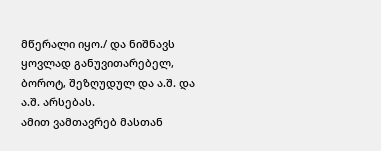მწერალი იყო./ და ნიშნავს ყოვლად განუვითარებელ, ბოროტ, შეზღუდულ და ა.შ. და ა.შ. არსებას.
ამით ვამთავრებ მასთან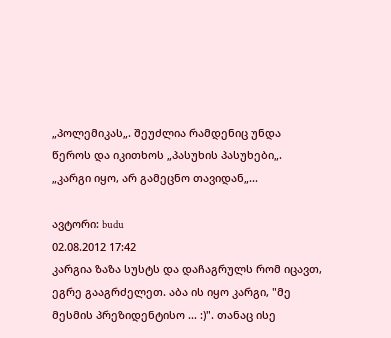„პოლემიკას„. შეუძლია რამდენიც უნდა წეროს და იკითხოს „პასუხის პასუხები„. „კარგი იყო, არ გამეცნო თავიდან„...

ავტორი: budu
02.08.2012 17:42
კარგია ზაზა სუსტს და დაჩაგრულს რომ იცავთ, ეგრე გააგრძელეთ. აბა ის იყო კარგი, "მე მესმის პრეზიდენტისო ... :)". თანაც ისე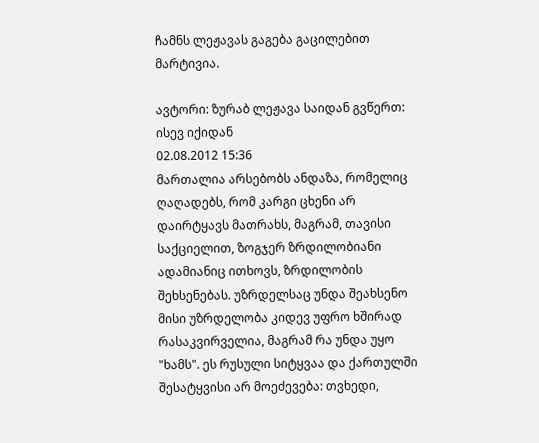ჩამნს ლეჟავას გაგება გაცილებით მარტივია.

ავტორი: ზურაბ ლეჟავა საიდან გვწერთ: ისევ იქიდან
02.08.2012 15:36
მართალია არსებობს ანდაზა, რომელიც ღაღადებს, რომ კარგი ცხენი არ დაირტყავს მათრახს, მაგრამ, თავისი საქციელით, ზოგჯერ ზრდილობიანი ადამიანიც ითხოვს, ზრდილობის შეხსენებას. უზრდელსაც უნდა შეახსენო მისი უზრდელობა კიდევ უფრო ხშირად რასაკვირველია, მაგრამ რა უნდა უყო "ხამს". ეს რუსული სიტყვაა და ქართულში შესატყვისი არ მოეძევება: თვხედი,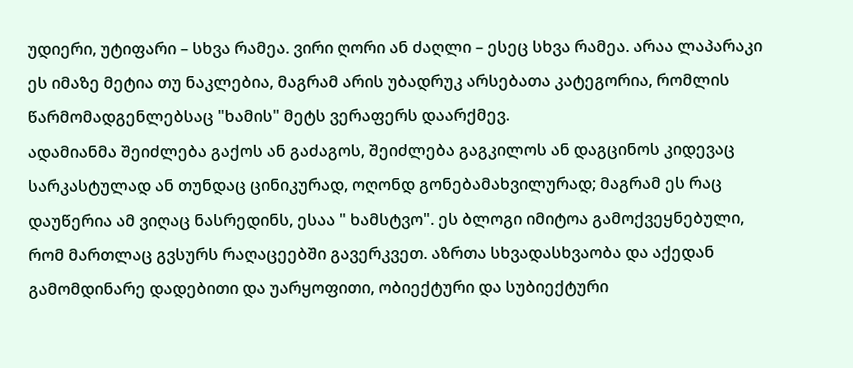უდიერი, უტიფარი – სხვა რამეა. ვირი ღორი ან ძაღლი – ესეც სხვა რამეა. არაა ლაპარაკი ეს იმაზე მეტია თუ ნაკლებია, მაგრამ არის უბადრუკ არსებათა კატეგორია, რომლის წარმომადგენლებსაც "ხამის" მეტს ვერაფერს დაარქმევ.
ადამიანმა შეიძლება გაქოს ან გაძაგოს, შეიძლება გაგკილოს ან დაგცინოს კიდევაც სარკასტულად ან თუნდაც ცინიკურად, ოღონდ გონებამახვილურად; მაგრამ ეს რაც დაუწერია ამ ვიღაც ნასრედინს, ესაა " ხამსტვო". ეს ბლოგი იმიტოა გამოქვეყნებული, რომ მართლაც გვსურს რაღაცეებში გავერკვეთ. აზრთა სხვადასხვაობა და აქედან გამომდინარე დადებითი და უარყოფითი, ობიექტური და სუბიექტური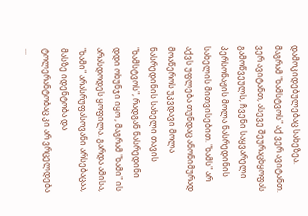დამოკიდებულებაც სახეზეა. მაგრამ "ხამსტვოს" აქ ვერ ავიტანთ.
ვერ ავიტანთ, ასევე შეურაცხყოფას გამოწვეულს, ჩვენი საყვარელი პერსონაჟის მოლა ნასრედინის სახელის მითვისებით. "ხამს" არ აქვს უფლება თუნდაც ანონიმურად მოაწეროს უკვდავი მოლა ნასრედინის სახელი თავის "ხამსტვოს", რადგან ნასრედინი დდი ოხუნჯი იყო , მაგრამ "ხამი" ის არასდოდეს ყოფილა. გარდა ამისა, "ხამი" არასრუფასოვანი არსებაცაა, მასზე იდენტობა და ტოლერანტობაც კი არ ვრცელდება ...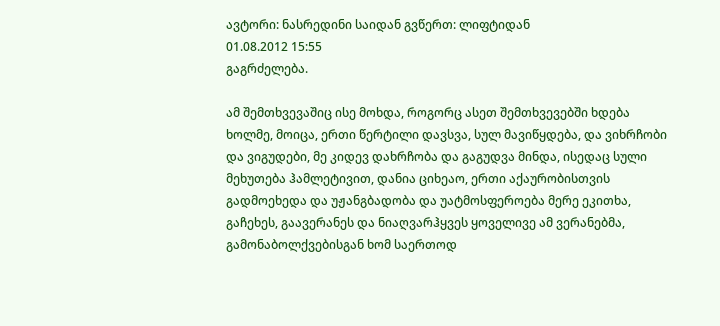ავტორი: ნასრედინი საიდან გვწერთ: ლიფტიდან
01.08.2012 15:55
გაგრძელება.

ამ შემთხვევაშიც ისე მოხდა, როგორც ასეთ შემთხვევებში ხდება ხოლმე, მოიცა, ერთი წერტილი დავსვა, სულ მავიწყდება, და ვიხრჩობი და ვიგუდები, მე კიდევ დახრჩობა და გაგუდვა მინდა, ისედაც სული მეხუთება ჰამლეტივით, დანია ციხეაო, ერთი აქაურობისთვის გადმოეხედა და უჟანგბადობა და უატმოსფეროება მერე ეკითხა, გაჩეხეს, გაავერანეს და ნიაღვარჰყვეს ყოველივე ამ ვერანებმა, გამონაბოლქვებისგან ხომ საერთოდ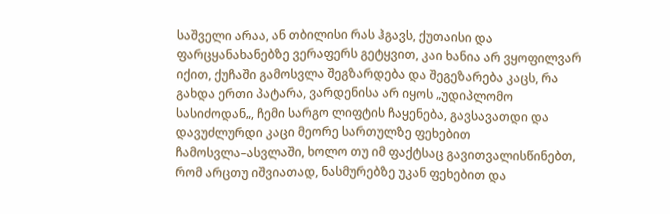საშველი არაა, ან თბილისი რას ჰგავს, ქუთაისი და ფარცყანახანებზე ვერაფერს გეტყვით, კაი ხანია არ ვყოფილვარ იქით, ქუჩაში გამოსვლა შეგზარდება და შეგეზარება კაცს, რა გახდა ერთი პატარა, ვარდენისა არ იყოს „უდიპლომო სასიძოდან„, ჩემი სარგო ლიფტის ჩაყენება, გავსავათდი და დავუძლურდი კაცი მეორე სართულზე ფეხებით ჩამოსვლა–ასვლაში, ხოლო თუ იმ ფაქტსაც გავითვალისწინებთ, რომ არცთუ იშვიათად, ნასმურებზე უკან ფეხებით და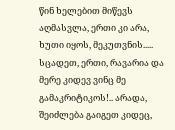წინ ხელებით მიწევს აღმასვლა, ერთი კი არა, ხუთი იყოს, მეკუთვნის..... სცადეთ, ერთი, რავარია და მერე კიდევ ვინც მე გამაკრიტიკოს!.. არადა, შეიძლება გაიგეთ კიდეც,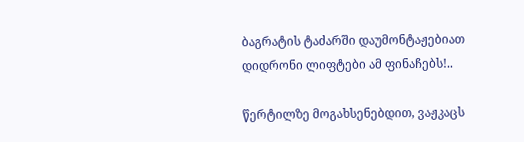ბაგრატის ტაძარში დაუმონტაჟებიათ დიდრონი ლიფტები ამ ფინაჩებს!..

წერტილზე მოგახსენებდით, ვაჟკაცს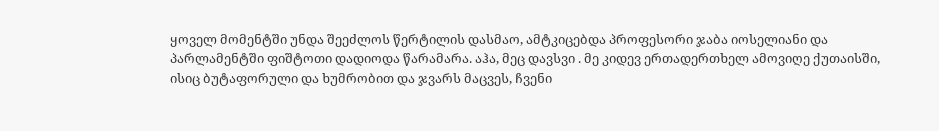ყოველ მომენტში უნდა შეეძლოს წერტილის დასმაო, ამტკიცებდა პროფესორი ჯაბა იოსელიანი და პარლამენტში ფიშტოთი დადიოდა წარამარა. აჰა, მეც დავსვი . მე კიდევ ერთადერთხელ ამოვიღე ქუთაისში, ისიც ბუტაფორული და ხუმრობით და ჯვარს მაცვეს, ჩვენი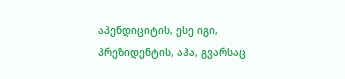აპენდიციტის, ესე იგი, პრეზიდენტის, აჰა, გვარსაც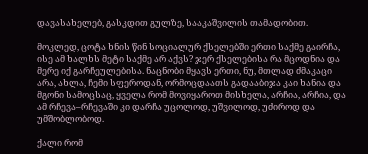დავასახელებ, გასკდით გულზე, სააკაშვილის თამადობით.

მოკლედ, ცოტა ხნის წინ სოციალურ ქსელებში ერთი საქმე გაირჩა, ისე ამ ხალხს მეტი საქმე არ აქვს? ჯერ ქსელებისა რა მცოდნია და მერე იქ გარჩეულებისა. ნაცნობი მყავს ერთი, ნუ, მთლად ძმაკაცი არა, ახლა, ჩემი სფეროდან, ორმოცდაათს გადააბიჯა კაი ხანია და მგონი სამოცსაც, ყველა რომ მოვიყაროთ მისხელა, არჩია, არჩია, და ამ რჩევა–რჩევაში კი დარჩა უცოლოდ, უშვილოდ, უძიროდ და უმშობლობოდ.

ქალი რომ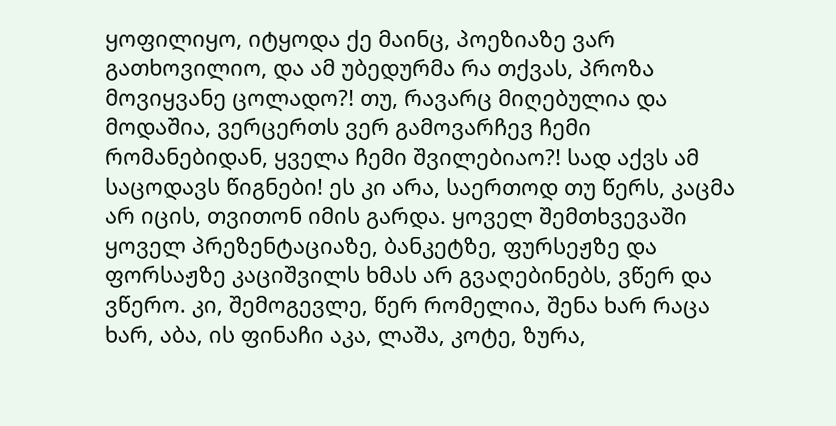ყოფილიყო, იტყოდა ქე მაინც, პოეზიაზე ვარ გათხოვილიო, და ამ უბედურმა რა თქვას, პროზა მოვიყვანე ცოლადო?! თუ, რავარც მიღებულია და მოდაშია, ვერცერთს ვერ გამოვარჩევ ჩემი რომანებიდან, ყველა ჩემი შვილებიაო?! სად აქვს ამ საცოდავს წიგნები! ეს კი არა, საერთოდ თუ წერს, კაცმა არ იცის, თვითონ იმის გარდა. ყოველ შემთხვევაში ყოველ პრეზენტაციაზე, ბანკეტზე, ფურსეჟზე და ფორსაჟზე კაციშვილს ხმას არ გვაღებინებს, ვწერ და ვწერო. კი, შემოგევლე, წერ რომელია, შენა ხარ რაცა ხარ, აბა, ის ფინაჩი აკა, ლაშა, კოტე, ზურა,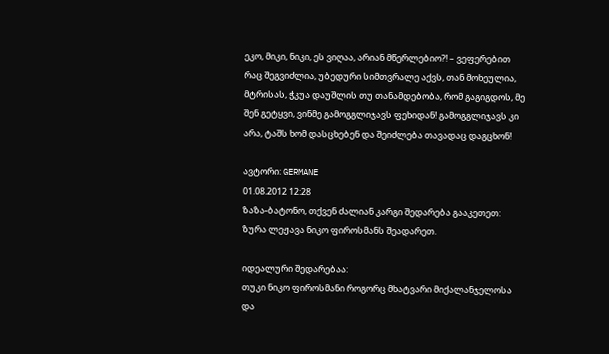ეკო, მიკი, ნიკი, ეს ვიღაა, არიან მწერლებიო?! – ვეფერებით რაც შეგვიძლია, უბედური სიმთვრალე აქვს, თან მოხეულია, მტრისას, ჭკუა დაუშლის თუ თანამდებობა, რომ გაგიგდოს, მე შენ გეტყვი, ვინმე გამოგგლიჯავს ფეხიდან! გამოგგლიჯავს კი არა, ტაშს ხომ დასცხებენ და შეიძლება თავადაც დაგცხონ!

ავტორი: GERMANE
01.08.2012 12:28
ზაზა-ბატონო, თქვენ ძალიან კარგი შედარება გააკეთეთ:
ზურა ლეჟავა ნიკო ფიროსმანს შეადარეთ.

იდეალური შედარებაა:
თუკი ნიკო ფიროსმანი როგორც მხატვარი მიქალანჯელოსა და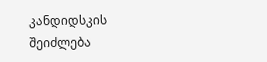კანდიდსკის შეიძლება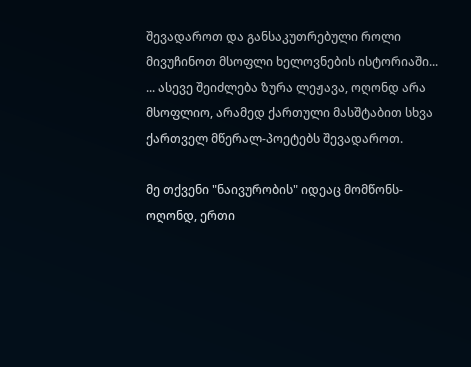შევადაროთ და განსაკუთრებული როლი მივუჩინოთ მსოფლი ხელოვნების ისტორიაში...
... ასევე შეიძლება ზურა ლეჟავა, ოღონდ არა მსოფლიო, არამედ ქართული მასშტაბით სხვა ქართველ მწერალ-პოეტებს შევადაროთ.

მე თქვენი "ნაივურობის" იდეაც მომწონს- ოღონდ, ერთი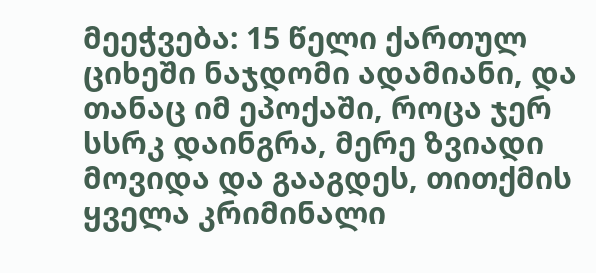მეეჭვება: 15 წელი ქართულ ციხეში ნაჯდომი ადამიანი, და თანაც იმ ეპოქაში, როცა ჯერ სსრკ დაინგრა, მერე ზვიადი მოვიდა და გააგდეს, თითქმის ყველა კრიმინალი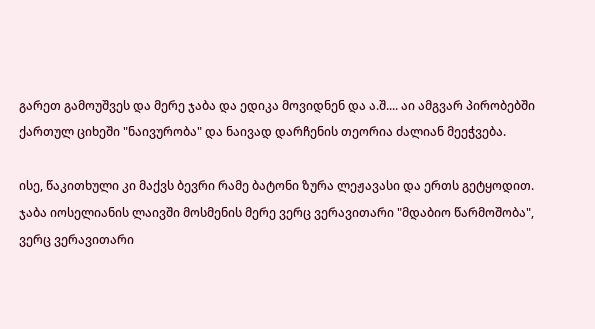გარეთ გამოუშვეს და მერე ჯაბა და ედიკა მოვიდნენ და ა.შ.... აი ამგვარ პირობებში ქართულ ციხეში "ნაივურობა" და ნაივად დარჩენის თეორია ძალიან მეეჭვება.

ისე, წაკითხული კი მაქვს ბევრი რამე ბატონი ზურა ლეჟავასი და ერთს გეტყოდით. ჯაბა იოსელიანის ლაივში მოსმენის მერე ვერც ვერავითარი "მდაბიო წარმოშობა", ვერც ვერავითარი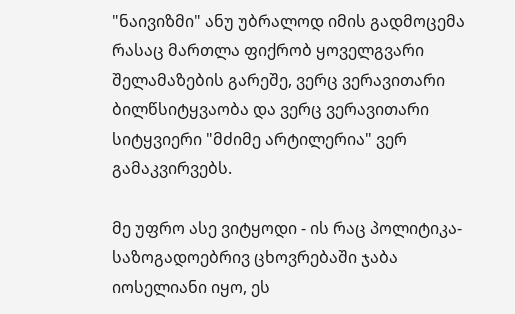"ნაივიზმი" ანუ უბრალოდ იმის გადმოცემა რასაც მართლა ფიქრობ ყოველგვარი შელამაზების გარეშე, ვერც ვერავითარი ბილწსიტყვაობა და ვერც ვერავითარი სიტყვიერი "მძიმე არტილერია" ვერ გამაკვირვებს.

მე უფრო ასე ვიტყოდი - ის რაც პოლიტიკა-საზოგადოებრივ ცხოვრებაში ჯაბა იოსელიანი იყო, ეს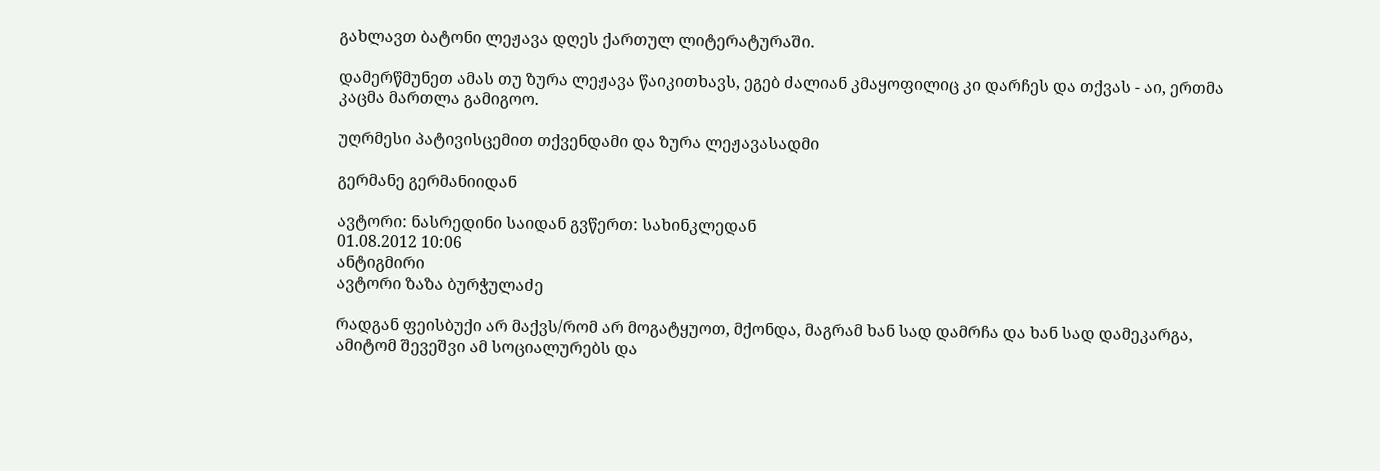გახლავთ ბატონი ლეჟავა დღეს ქართულ ლიტერატურაში.

დამერწმუნეთ ამას თუ ზურა ლეჟავა წაიკითხავს, ეგებ ძალიან კმაყოფილიც კი დარჩეს და თქვას - აი, ერთმა კაცმა მართლა გამიგოო.

უღრმესი პატივისცემით თქვენდამი და ზურა ლეჟავასადმი

გერმანე გერმანიიდან

ავტორი: ნასრედინი საიდან გვწერთ: სახინკლედან
01.08.2012 10:06
ანტიგმირი
ავტორი ზაზა ბურჭულაძე

რადგან ფეისბუქი არ მაქვს/რომ არ მოგატყუოთ, მქონდა, მაგრამ ხან სად დამრჩა და ხან სად დამეკარგა, ამიტომ შევეშვი ამ სოციალურებს და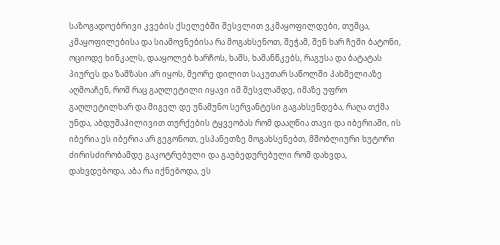საზოგადოებრივი კვების ქსელებში შესვლით ვკმაყოფილდები, თუმცა, კმაყოფილებისა და სიამოვნებისა რა მოგახსენოთ, შეჭამ, შენ ხარ ჩემი ბატონი, ოციოდე ხინკალს, დააყოლებ ხარჩოს, ხაშს, ხამანწკებს, რაგუსა და ბატატას პიურეს და ზამზასი არ იყოს, მეორე დილით საკუთარ საწოლში პახმელიაზე აღმოაჩენ, რომ რაც გაღლეტილი იყავი იმ შესვლამდე, იმაზე უფრო გაღლეტილხარ და მიგელ დე უნამუნო სერვანტესი გაგახსენდება, რაღა თქმა უნდა, აბდუშაჰილივით თურქების ტყვეობას რომ დააღწია თავი და იბერიაში, ის იბერია ეს იბერია არ გეგონოთ, ესპანეთზე მოგახსენებთ, მშობლიური ხუტორი ძირისძირობამდე გაკოტრებული და გაუბედურებული რომ დახვდა, დახვდებოდა, აბა რა იქნებოდა, ეს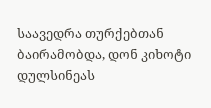საავედრა თურქებთან ბაირამობდა, დონ კიხოტი დულსინეას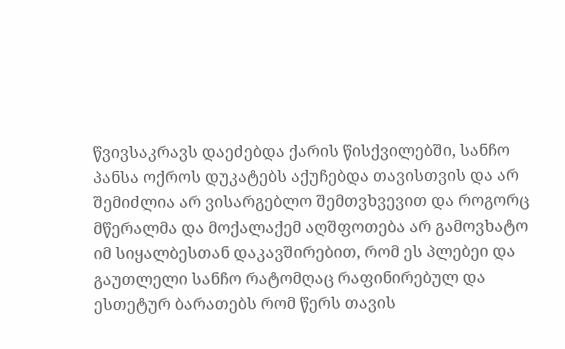წვივსაკრავს დაეძებდა ქარის წისქვილებში, სანჩო პანსა ოქროს დუკატებს აქუჩებდა თავისთვის და არ შემიძლია არ ვისარგებლო შემთვხვევით და როგორც მწერალმა და მოქალაქემ აღშფოთება არ გამოვხატო იმ სიყალბესთან დაკავშირებით, რომ ეს პლებეი და გაუთლელი სანჩო რატომღაც რაფინირებულ და ესთეტურ ბარათებს რომ წერს თავის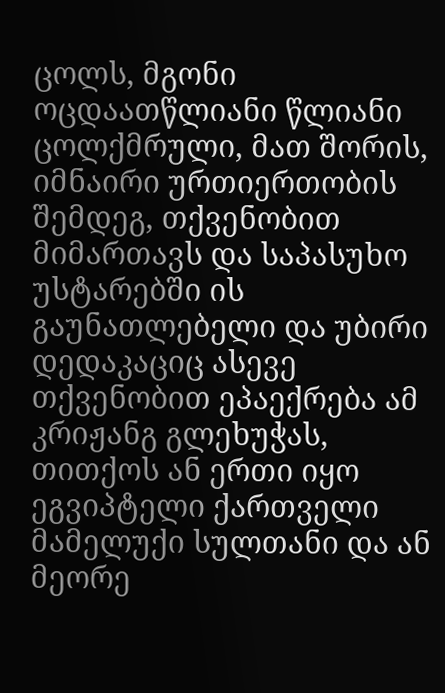ცოლს, მგონი ოცდაათწლიანი წლიანი ცოლქმრული, მათ შორის, იმნაირი ურთიერთობის შემდეგ, თქვენობით მიმართავს და საპასუხო უსტარებში ის გაუნათლებელი და უბირი დედაკაციც ასევე თქვენობით ეპაექრება ამ კრიჟანგ გლეხუჭას, თითქოს ან ერთი იყო ეგვიპტელი ქართველი მამელუქი სულთანი და ან მეორე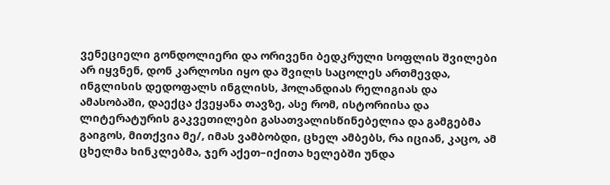ვენეციელი გონდოლიერი და ორივენი ბედკრული სოფლის შვილები არ იყვნენ, დონ კარლოსი იყო და შვილს საცოლეს ართმევდა, ინგლისის დედოფალს ინგლისს, ჰოლანდიას რელიგიას და ამასობაში, დაექცა ქვეყანა თავზე, ასე რომ, ისტორიისა და ლიტერატურის გაკვეთილები გასათვალისწინებელია და გამგებმა გაიგოს, მითქვია მე/, იმას ვამბობდი, ცხელ ამბებს, რა იციან, კაცო, ამ ცხელმა ხინკლებმა, ჯერ აქეთ–იქითა ხელებში უნდა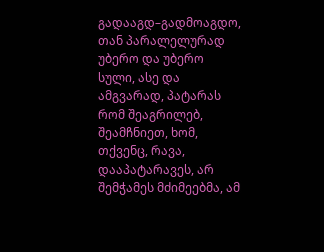გადააგდ–გადმოაგდო, თან პარალელურად უბერო და უბერო სული, ასე და ამგვარად, პატარას რომ შეაგრილებ, შეამჩნიეთ, ხომ, თქვენც, რავა, დააპატარავეს, არ შემჭამეს მძიმეებმა, ამ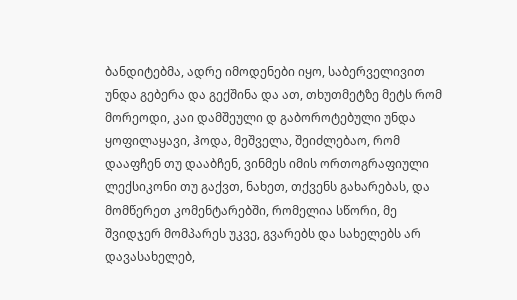ბანდიტებმა, ადრე იმოდენები იყო, საბერველივით უნდა გებერა და გექშინა და ათ, თხუთმეტზე მეტს რომ მორეოდი, კაი დამშეული დ გაბოროტებული უნდა ყოფილაყავი, ჰოდა, მეშველა, შეიძლებაო, რომ დააფჩენ თუ დააბჩენ, ვინმეს იმის ორთოგრაფიული ლექსიკონი თუ გაქვთ, ნახეთ, თქვენს გახარებას, და მომწერეთ კომენტარებში, რომელია სწორი, მე შვიდჯერ მომპარეს უკვე, გვარებს და სახელებს არ დავასახელებ,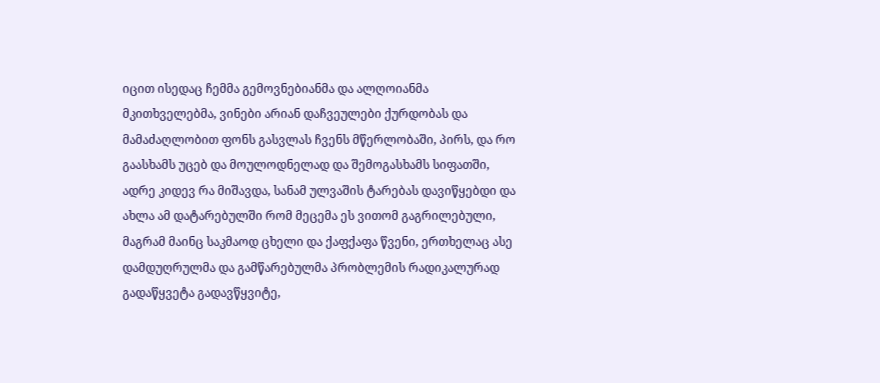იცით ისედაც ჩემმა გემოვნებიანმა და ალღოიანმა მკითხველებმა, ვინები არიან დაჩვეულები ქურდობას და მამაძაღლობით ფონს გასვლას ჩვენს მწერლობაში, პირს, და რო გაასხამს უცებ და მოულოდნელად და შემოგასხამს სიფათში, ადრე კიდევ რა მიშავდა, სანამ ულვაშის ტარებას დავიწყებდი და ახლა ამ დატარებულში რომ მეცემა ეს ვითომ გაგრილებული, მაგრამ მაინც საკმაოდ ცხელი და ქაფქაფა წვენი, ერთხელაც ასე დამდუღრულმა და გამწარებულმა პრობლემის რადიკალურად გადაწყვეტა გადავწყვიტე,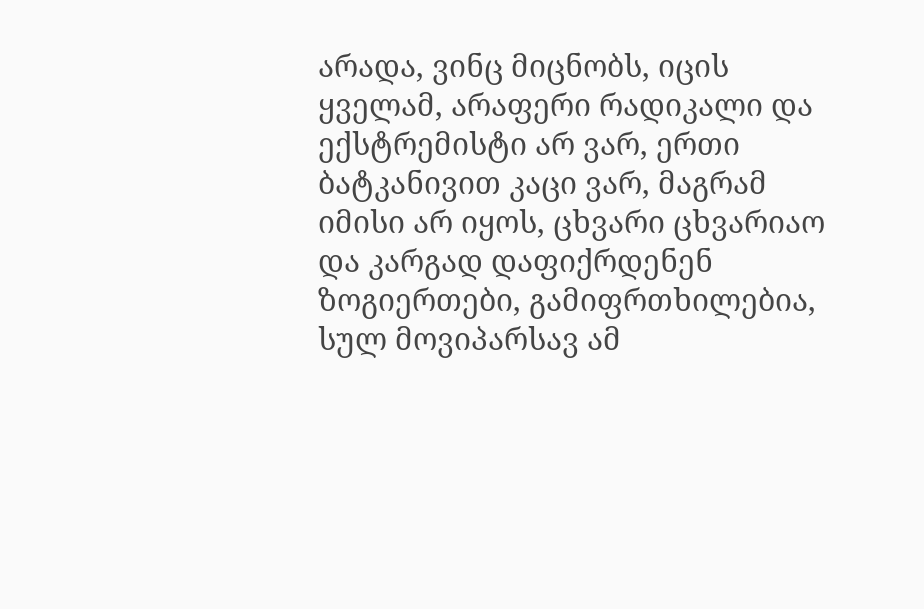არადა, ვინც მიცნობს, იცის ყველამ, არაფერი რადიკალი და ექსტრემისტი არ ვარ, ერთი ბატკანივით კაცი ვარ, მაგრამ იმისი არ იყოს, ცხვარი ცხვარიაო და კარგად დაფიქრდენენ ზოგიერთები, გამიფრთხილებია, სულ მოვიპარსავ ამ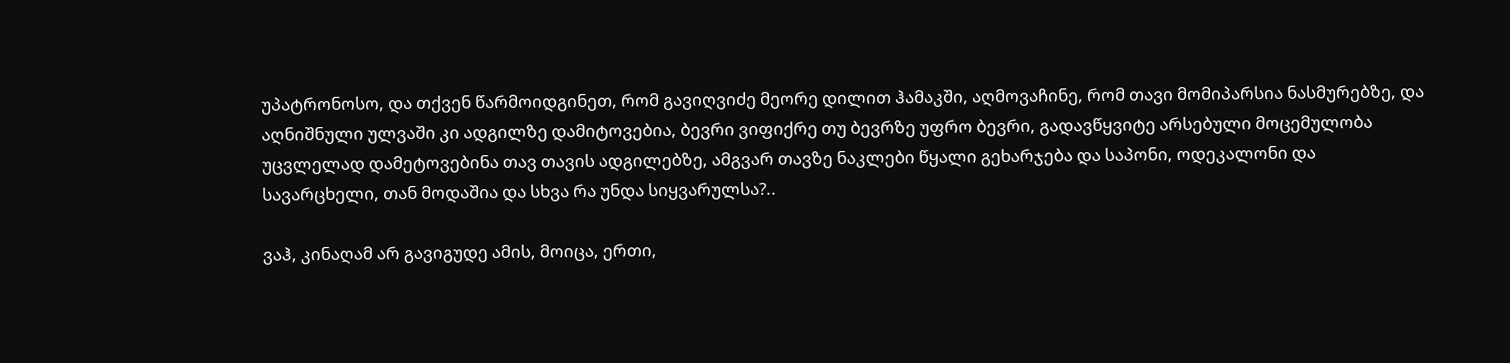უპატრონოსო, და თქვენ წარმოიდგინეთ, რომ გავიღვიძე მეორე დილით ჰამაკში, აღმოვაჩინე, რომ თავი მომიპარსია ნასმურებზე, და აღნიშნული ულვაში კი ადგილზე დამიტოვებია, ბევრი ვიფიქრე თუ ბევრზე უფრო ბევრი, გადავწყვიტე არსებული მოცემულობა უცვლელად დამეტოვებინა თავ თავის ადგილებზე, ამგვარ თავზე ნაკლები წყალი გეხარჯება და საპონი, ოდეკალონი და სავარცხელი, თან მოდაშია და სხვა რა უნდა სიყვარულსა?..

ვაჰ, კინაღამ არ გავიგუდე ამის, მოიცა, ერთი,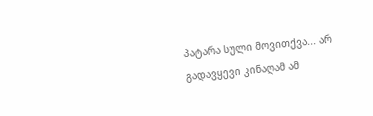პატარა სული მოვითქვა... არ გადავყევი კინაღამ ამ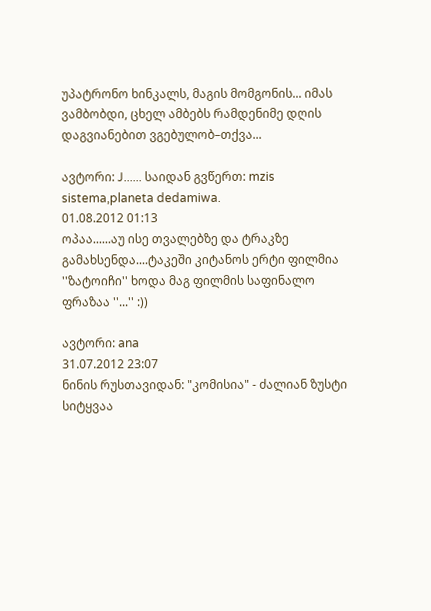უპატრონო ხინკალს, მაგის მომგონის... იმას ვამბობდი, ცხელ ამბებს რამდენიმე დღის დაგვიანებით ვგებულობ–თქვა...

ავტორი: J...... საიდან გვწერთ: mzis sistema,planeta dedamiwa.
01.08.2012 01:13
ოპაა......აუ ისე თვალებზე და ტრაკზე გამახსენდა....ტაკეში კიტანოს ერტი ფილმია ''ზატოიჩი'' ხოდა მაგ ფილმის საფინალო ფრაზაა ''...'' :))

ავტორი: ana
31.07.2012 23:07
ნინის რუსთავიდან: "კომისია" - ძალიან ზუსტი სიტყვაა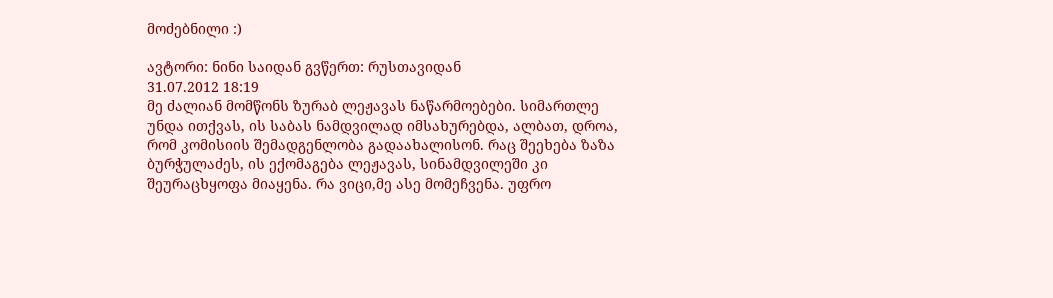მოძებნილი :)

ავტორი: ნინი საიდან გვწერთ: რუსთავიდან
31.07.2012 18:19
მე ძალიან მომწონს ზურაბ ლეჟავას ნაწარმოებები. სიმართლე უნდა ითქვას, ის საბას ნამდვილად იმსახურებდა, ალბათ, დროა, რომ კომისიის შემადგენლობა გადაახალისონ. რაც შეეხება ზაზა ბურჭულაძეს, ის ექომაგება ლეჟავას, სინამდვილეში კი შეურაცხყოფა მიაყენა. რა ვიცი,მე ასე მომეჩვენა. უფრო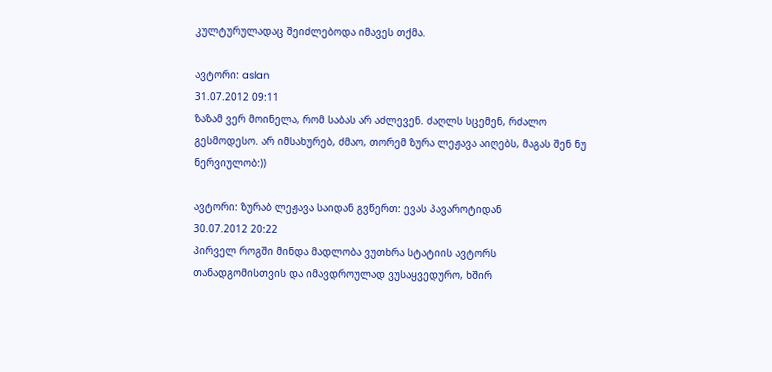კულტურულადაც შეიძლებოდა იმავეს თქმა.

ავტორი: aslan
31.07.2012 09:11
ზაზამ ვერ მოინელა, რომ საბას არ აძლევენ. ძაღლს სცემენ, რძალო გესმოდესო. არ იმსახურებ, ძმაო, თორემ ზურა ლეჟავა აიღებს, მაგას შენ ნუ ნერვიულობ:))

ავტორი: ზურაბ ლეჟავა საიდან გვწერთ: ევას პავაროტიდან
30.07.2012 20:22
პირველ როგში მინდა მადლობა ვუთხრა სტატიის ავტორს თანადგომისთვის და იმავდროულად ვუსაყვედურო, ხშირ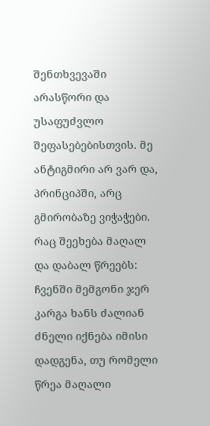შენთხვევაში არასწორი და უსაფუძვლო შეფასებებისთვის. მე ანტიგმირი არ ვარ და, პრინციპში, არც გმირობაზე ვიჭაჭები.
რაც შეეხება მაღალ და დაბალ წრეებს: ჩვენში მემგონი ჯერ კარგა ხანს ძალიან ძნელი იქნება იმისი დადგენა, თუ რომელი წრეა მაღალი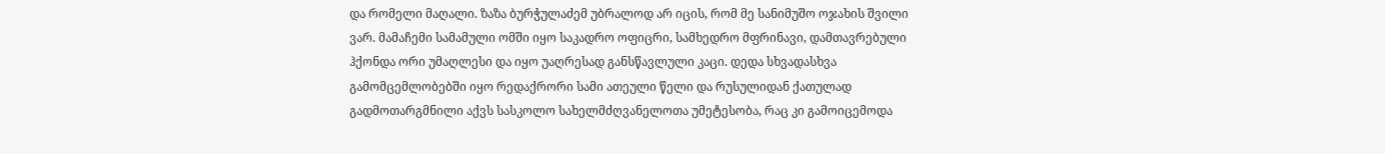და რომელი მაღალი. ზაზა ბურჭულაძემ უბრალოდ არ იცის, რომ მე სანიმუშო ოჯახის შვილი ვარ. მამაჩემი სამამული ომში იყო საკადრო ოფიცრი, სამხედრო მფრინავი, დამთავრებული ჰქონდა ორი უმაღლესი და იყო უაღრესად განსწავლული კაცი. დედა სხვადასხვა გამომცემლობებში იყო რედაქრორი სამი ათეული წელი და რუსულიდან ქათულად გადმოთარგმნილი აქვს სასკოლო სახელმძღვანელოთა უმეტესობა, რაც კი გამოიცემოდა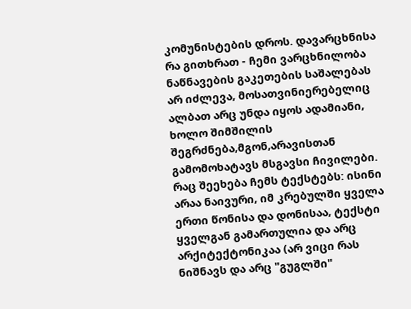კომუნისტების დროს. დავარცხნისა რა გითხრათ - ჩემი ვარცხნილობა ნაწნავების გაკეთების საშალებას არ იძლევა, მოსათვინიერებელიც ალბათ არც უნდა იყოს ადამიანი, ხოლო შიმშილის შეგრძნება,მგონ,არავისთან გამომოხატავს მსგავსი ჩივილები. რაც შეეხება ჩემს ტექსტებს: ისინი არაა ნაივური, იმ კრებულში ყველა ერთი წონისა და დონისაა, ტექსტი ყველგან გამართულია და არც არქიტექტონიკაა (არ ვიცი რას ნიშნავს და არც "გუგლში"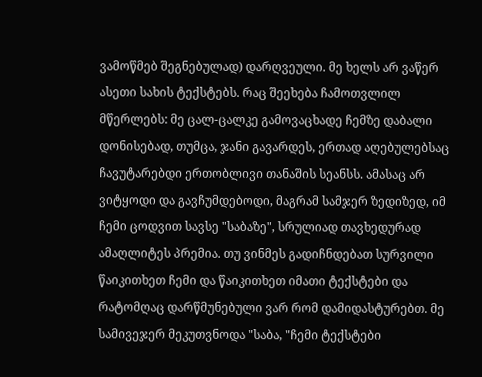ვამოწმებ შეგნებულად) დარღვეული. მე ხელს არ ვაწერ ასეთი სახის ტექსტებს. რაც შეეხება ჩამოთვლილ მწერლებს: მე ცალ-ცალკე გამოვაცხადე ჩემზე დაბალი დონისებად, თუმცა, ჯანი გავარდეს, ერთად აღებულებსაც ჩავუტარებდი ერთობლივი თანაშის სეანსს. ამასაც არ ვიტყოდი და გავჩუმდებოდი, მაგრამ სამჯერ ზედიზედ, იმ ჩემი ცოდვით სავსე "საბაზე", სრულიად თავხედურად ამაღლიტეს პრემია. თუ ვინმეს გადიჩნდებათ სურვილი წაიკითხეთ ჩემი და წაიკითხეთ იმათი ტექსტები და რატომღაც დარწმუნებული ვარ რომ დამიდასტურებთ. მე სამივეჯერ მეკუთვნოდა "საბა, "ჩემი ტექსტები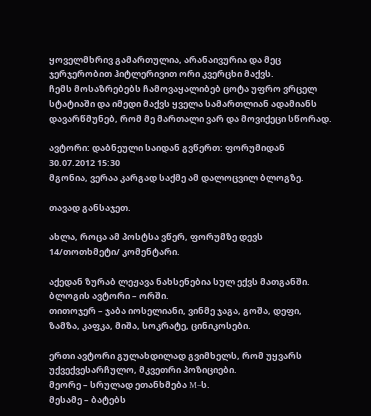ყოველმხრივ გამართულია, არანაივურია და მეც ჯერჯერობით ჰიტლერივით ორი კვერცხი მაქვს.
ჩემს მოსაზრებებს ჩამოვაყალიბებ ცოტა უფრო ვრცელ სტატიაში და იმედი მაქვს ყველა სამართლიან ადამიანს დავარწმუნებ, რომ მე მართალი ვარ და მოვიქეცი სწორად.

ავტორი: დაბნეული საიდან გვწერთ: ფორუმიდან
30.07.2012 15:30
მგონია, ვერაა კარგად საქმე ამ დალოცვილ ბლოგზე.

თავად განსაჯეთ.

ახლა, როცა ამ პოსტსა ვწერ, ფორუმზე დევს 14/თოთხმეტი/ კომენტარი.

აქედან ზურაბ ლეჟავა ნახსენებია სულ ექვს მათგანში.
ბლოგის ავტორი – ორში.
თითოჯერ – ჯაბა იოსელიანი, ვინმე ჯაგა, გოშა, დეფი, ზამზა, კაფკა, მიშა, სოკრატე, ცინიკოსები.

ერთი ავტორი გულახდილად გვიმხელს, რომ უყვარს უქვექვესარჩულო, მკვეთრი პოზიციები.
მეორე – სრულად ეთანხმება M–ს.
მესამე – ბატებს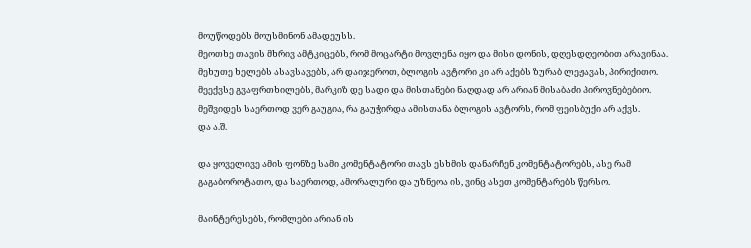მოუწოდებს მოუსმინონ ამადეუსს.
მეოთხე თავის მხრივ ამტკიცებს, რომ მოცარტი მოვლენა იყო და მისი დონის, დღესდღეობით არავინაა.
მეხუთე ხელებს ასავსავებს, არ დაიჯეროთ, ბლოგის ავტორი კი არ აქებს ზურაბ ლეჟავას, პირიქითო.
მეექვსე გვაფრთხილებს, მარკიზ დე სადი და მისთანები ნაღდად არ არიან მისაბაძი პიროვნებებიო.
მეშვიდეს საერთოდ ვერ გაუგია, რა გაუჭირდა ამისთანა ბლოგის ავტორს, რომ ფეისბუქი არ აქვს.
და ა.შ.

და ყოველივე ამის ფონზე სამი კომენტატორი თავს ესხმის დანარჩენ კომენტატორებს, ასე რამ გაგაბოროტათო, და საერთოდ, ამორალური და უზნეოა ის, ვინც ასეთ კომენტარებს წერსო.

მაინტერესებს, რომლები არიან ის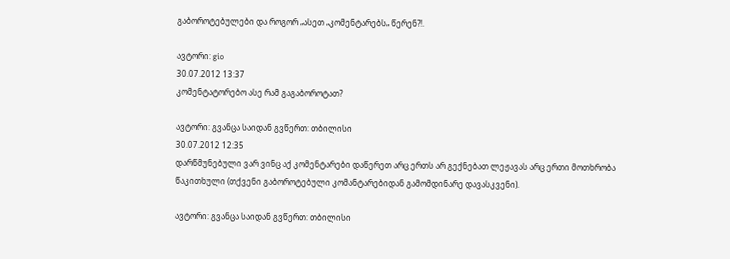გაბოროტებულები და როგორ „ასეთ „კომენტარებს„ წერენ?!.

ავტორი: gio
30.07.2012 13:37
კომენტატორებო ასე რამ გაგაბოროტათ?

ავტორი: გვანცა საიდან გვწერთ: თბილისი
30.07.2012 12:35
დარწმუნებული ვარ ვინც აქ კომენტარები დაწერეთ არც ერთს არ გექნებათ ლეჟავას არც ერთი მოთხრობა წაკითხული (თქვენი გაბოროტებული კომანტარებიდან გამომდინარე დავასკვენი).

ავტორი: გვანცა საიდან გვწერთ: თბილისი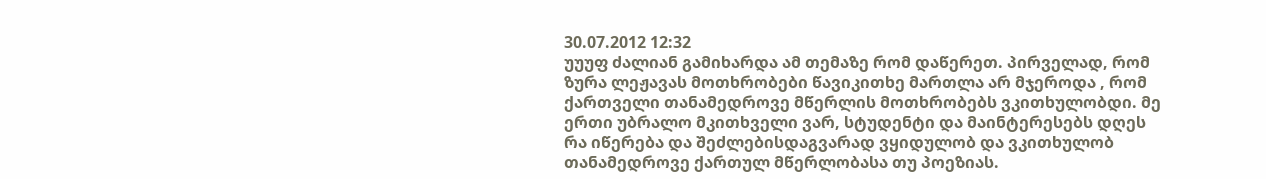30.07.2012 12:32
უუუფ ძალიან გამიხარდა ამ თემაზე რომ დაწერეთ. პირველად, რომ ზურა ლეჟავას მოთხრობები წავიკითხე მართლა არ მჯეროდა , რომ ქართველი თანამედროვე მწერლის მოთხრობებს ვკითხულობდი. მე ერთი უბრალო მკითხველი ვარ, სტუდენტი და მაინტერესებს დღეს რა იწერება და შეძლებისდაგვარად ვყიდულობ და ვკითხულობ თანამედროვე ქართულ მწერლობასა თუ პოეზიას.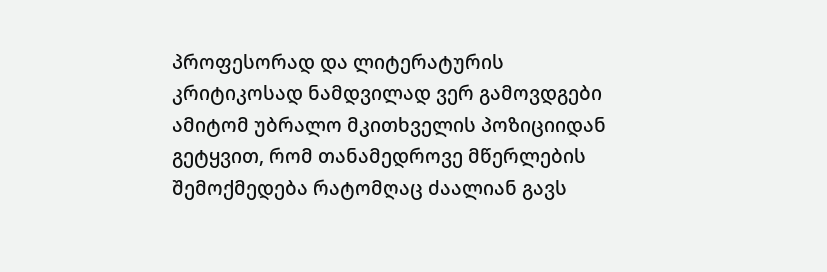პროფესორად და ლიტერატურის კრიტიკოსად ნამდვილად ვერ გამოვდგები ამიტომ უბრალო მკითხველის პოზიციიდან გეტყვით, რომ თანამედროვე მწერლების შემოქმედება რატომღაც ძაალიან გავს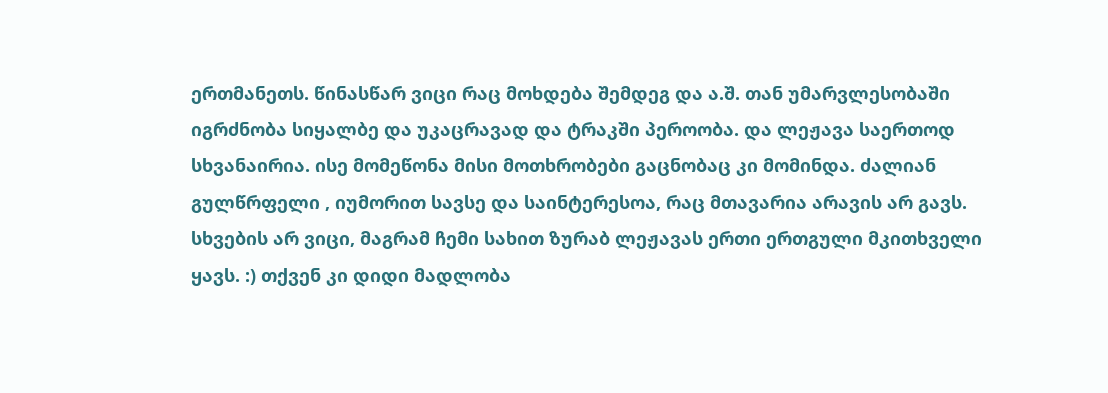ერთმანეთს. წინასწარ ვიცი რაც მოხდება შემდეგ და ა.შ. თან უმარვლესობაში იგრძნობა სიყალბე და უკაცრავად და ტრაკში პეროობა. და ლეჟავა საერთოდ სხვანაირია. ისე მომეწონა მისი მოთხრობები გაცნობაც კი მომინდა. ძალიან გულწრფელი , იუმორით სავსე და საინტერესოა, რაც მთავარია არავის არ გავს. სხვების არ ვიცი, მაგრამ ჩემი სახით ზურაბ ლეჟავას ერთი ერთგული მკითხველი ყავს. :) თქვენ კი დიდი მადლობა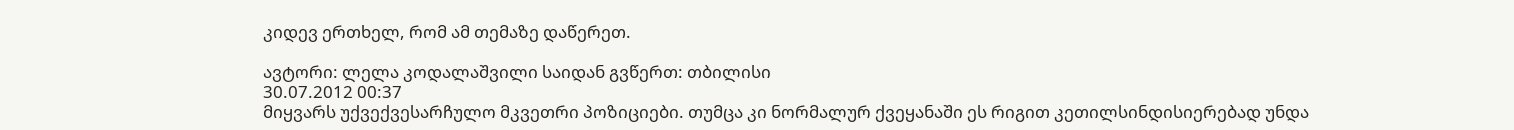კიდევ ერთხელ, რომ ამ თემაზე დაწერეთ.

ავტორი: ლელა კოდალაშვილი საიდან გვწერთ: თბილისი
30.07.2012 00:37
მიყვარს უქვექვესარჩულო მკვეთრი პოზიციები. თუმცა კი ნორმალურ ქვეყანაში ეს რიგით კეთილსინდისიერებად უნდა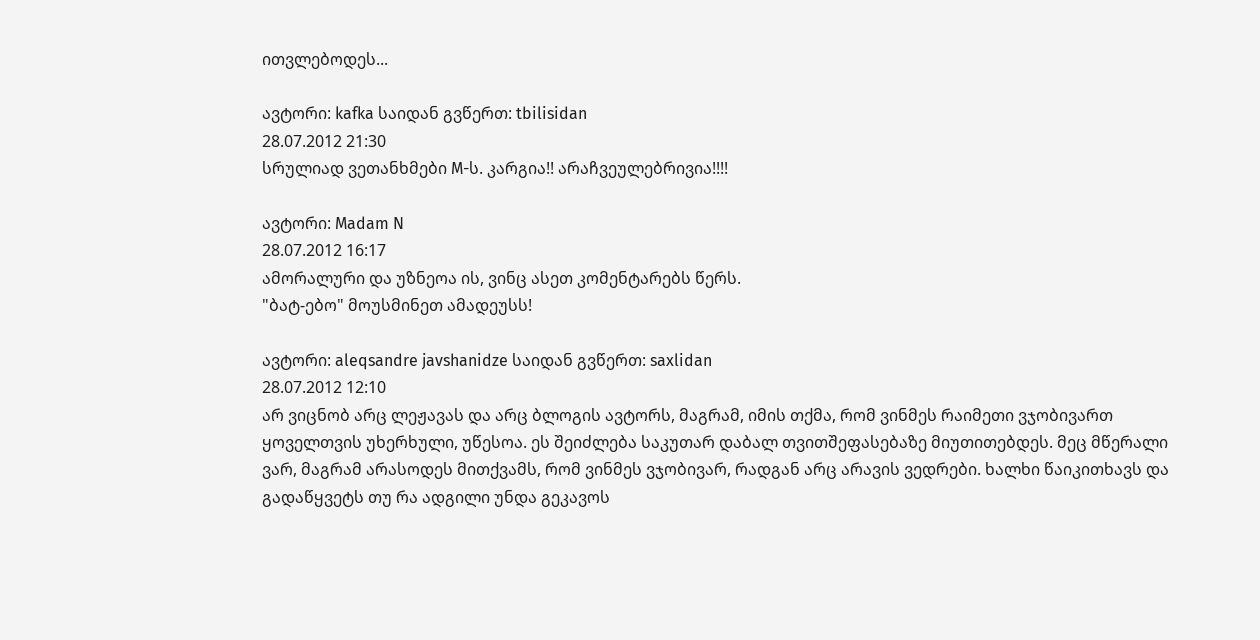ითვლებოდეს...

ავტორი: kafka საიდან გვწერთ: tbilisidan
28.07.2012 21:30
სრულიად ვეთანხმები M-ს. კარგია!! არაჩვეულებრივია!!!!

ავტორი: Madam N
28.07.2012 16:17
ამორალური და უზნეოა ის, ვინც ასეთ კომენტარებს წერს.
"ბატ-ებო" მოუსმინეთ ამადეუსს!

ავტორი: aleqsandre javshanidze საიდან გვწერთ: saxlidan
28.07.2012 12:10
არ ვიცნობ არც ლეჟავას და არც ბლოგის ავტორს, მაგრამ, იმის თქმა, რომ ვინმეს რაიმეთი ვჯობივართ ყოველთვის უხერხული, უწესოა. ეს შეიძლება საკუთარ დაბალ თვითშეფასებაზე მიუთითებდეს. მეც მწერალი ვარ, მაგრამ არასოდეს მითქვამს, რომ ვინმეს ვჯობივარ, რადგან არც არავის ვედრები. ხალხი წაიკითხავს და გადაწყვეტს თუ რა ადგილი უნდა გეკავოს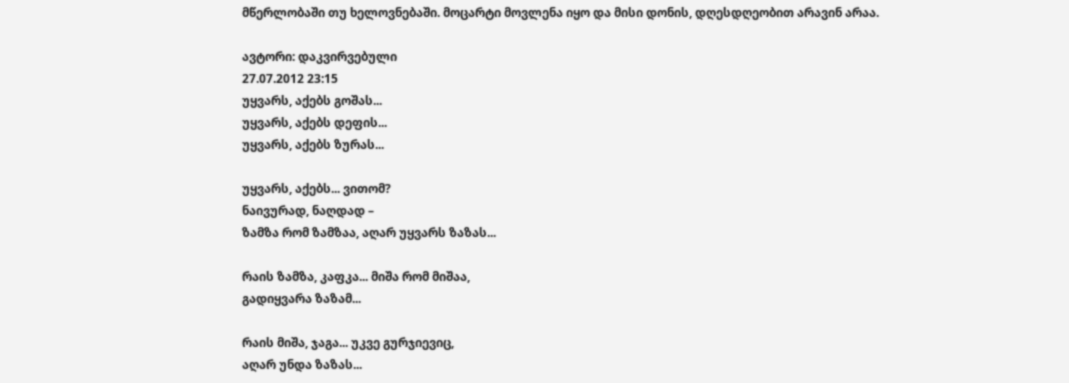მწერლობაში თუ ხელოვნებაში. მოცარტი მოვლენა იყო და მისი დონის, დღესდღეობით არავინ არაა.

ავტორი: დაკვირვებული
27.07.2012 23:15
უყვარს, აქებს გოშას...
უყვარს, აქებს დეფის...
უყვარს, აქებს ზურას...

უყვარს, აქებს... ვითომ?
ნაივურად, ნაღდად –
ზამზა რომ ზამზაა, აღარ უყვარს ზაზას...

რაის ზამზა, კაფკა... მიშა რომ მიშაა,
გადიყვარა ზაზამ...

რაის მიშა, ჯაგა... უკვე გურჯიევიც,
აღარ უნდა ზაზას...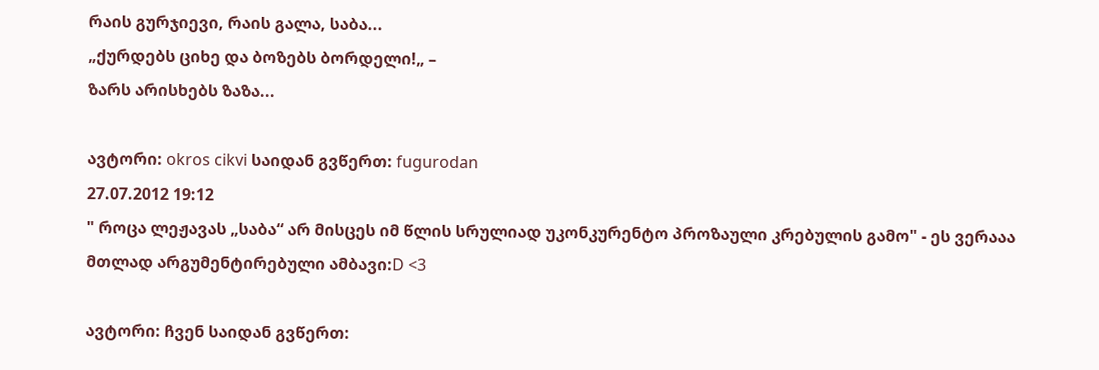რაის გურჯიევი, რაის გალა, საბა...
„ქურდებს ციხე და ბოზებს ბორდელი!„ –
ზარს არისხებს ზაზა...

ავტორი: okros cikvi საიდან გვწერთ: fugurodan
27.07.2012 19:12
" როცა ლეჟავას „საბა“ არ მისცეს იმ წლის სრულიად უკონკურენტო პროზაული კრებულის გამო" - ეს ვერააა მთლად არგუმენტირებული ამბავი:D <3

ავტორი: ჩვენ საიდან გვწერთ: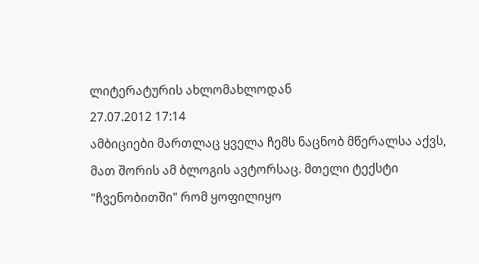ლიტერატურის ახლომახლოდან
27.07.2012 17:14
ამბიციები მართლაც ყველა ჩემს ნაცნობ მწერალსა აქვს, მათ შორის ამ ბლოგის ავტორსაც. მთელი ტექსტი "ჩვენობითში" რომ ყოფილიყო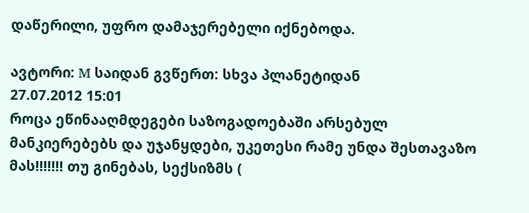დაწერილი, უფრო დამაჯერებელი იქნებოდა.

ავტორი: M საიდან გვწერთ: სხვა პლანეტიდან
27.07.2012 15:01
როცა ეწინააღმდეგები საზოგადოებაში არსებულ მანკიერებებს და უჯანყდები, უკეთესი რამე უნდა შესთავაზო მას!!!!!!! თუ გინებას, სექსიზმს (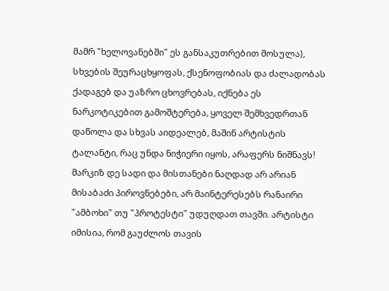მამრ "ხელოვანებში" ეს განსაკუთრებით მოსულა), სხვების შეურაცხყოფას, ქსენოფობიას და ძალადობას ქადაგებ და უაზრო ცხოვრებას, იქნება ეს ნარკოტიკებით გამოშტერება, ყოველ შემხვედრთან დაწოლა და სხვას აიდეალებ, მაშინ არტისტის ტალანტი, რაც უნდა ნიჭიერი იყოს, არაფერს ნიშნავს! მარკიზ დე სადი და მისთანები ნაღდად არ არიან მისაბაძი პიროვნებები, არ მაინტერესებს რანაირი "ამბოხი" თუ "პროტესტი" უდუღდათ თავში. არტისტი იმისია, რომ გაუძლოს თავის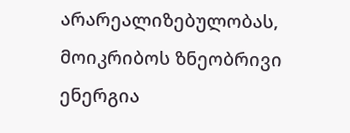არარეალიზებულობას, მოიკრიბოს ზნეობრივი ენერგია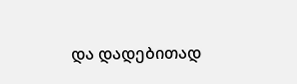და დადებითად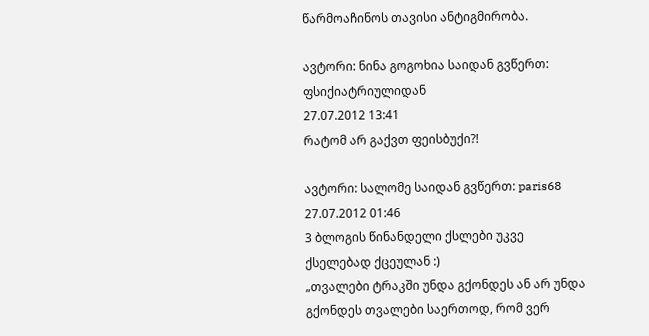წარმოაჩინოს თავისი ანტიგმირობა.

ავტორი: ნინა გოგოხია საიდან გვწერთ: ფსიქიატრიულიდან
27.07.2012 13:41
რატომ არ გაქვთ ფეისბუქი?!

ავტორი: სალომე საიდან გვწერთ: paris68
27.07.2012 01:46
3 ბლოგის წინანდელი ქსლები უკვე ქსელებად ქცეულან :)
„თვალები ტრაკში უნდა გქონდეს ან არ უნდა გქონდეს თვალები საერთოდ, რომ ვერ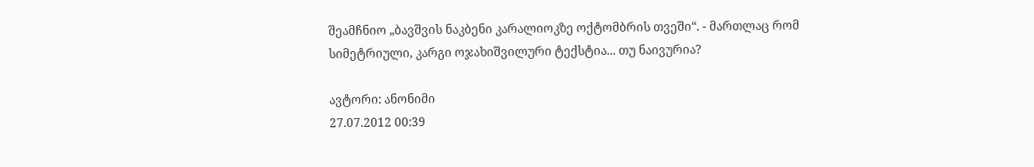შეამჩნიო „ბავშვის ნაკბენი კარალიოკზე ოქტომბრის თვეში“. - მართლაც რომ სიმეტრიული, კარგი ოჯახიშვილური ტექსტია... თუ ნაივურია?

ავტორი: ანონიმი
27.07.2012 00:39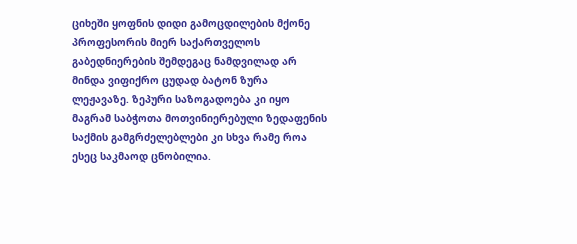ციხეში ყოფნის დიდი გამოცდილების მქონე პროფესორის მიერ საქართველოს გაბედნიერების შემდეგაც ნამდვილად არ მინდა ვიფიქრო ცუდად ბატონ ზურა ლეჟავაზე. ზეპური საზოგადოება კი იყო მაგრამ საბჭოთა მოთვინიერებული ზედაფენის საქმის გამგრძელებლები კი სხვა რამე როა ესეც საკმაოდ ცნობილია.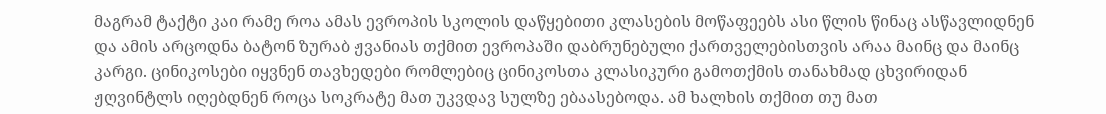მაგრამ ტაქტი კაი რამე როა ამას ევროპის სკოლის დაწყებითი კლასების მოწაფეებს ასი წლის წინაც ასწავლიდნენ და ამის არცოდნა ბატონ ზურაბ ჟვანიას თქმით ევროპაში დაბრუნებული ქართველებისთვის არაა მაინც და მაინც კარგი. ცინიკოსები იყვნენ თავხედები რომლებიც ცინიკოსთა კლასიკური გამოთქმის თანახმად ცხვირიდან ჟღვინტლს იღებდნენ როცა სოკრატე მათ უკვდავ სულზე ებაასებოდა. ამ ხალხის თქმით თუ მათ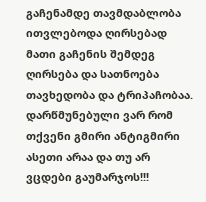გაჩენამდე თავმდაბლობა ითვლებოდა ღირსებად მათი გაჩენის შემდეგ ღირსება და სათნოება თავხედობა და ტრიპაჩობაა. დარწმუნებული ვარ რომ თქვენი გმირი ანტიგმირი ასეთი არაა და თუ არ ვცდები გაუმარჯოს!!!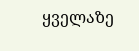ყველაზე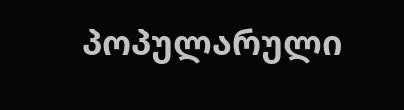პოპულარული